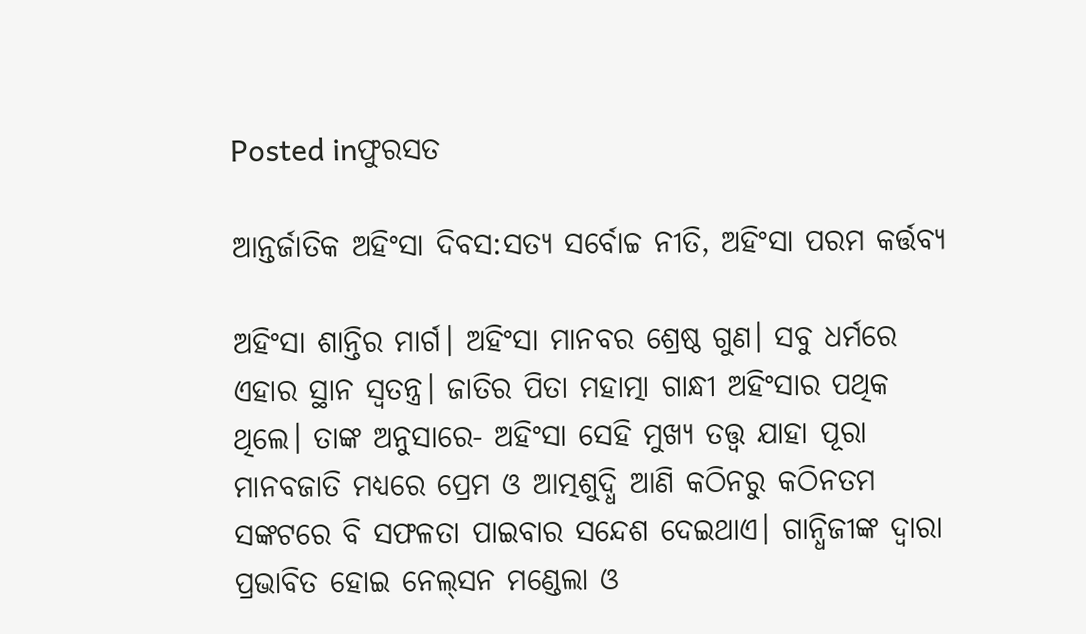Posted inଫୁରସତ

ଆନ୍ତର୍ଜାତିକ ଅହିଂସା ଦିବସ:ସତ୍ୟ ସର୍ବୋଚ୍ଚ ନୀତି, ଅହିଂସା ପରମ କର୍ତ୍ତବ୍ୟ

ଅହିଂସା ଶାନ୍ତିର ମାର୍ଗ। ଅହିଂସା ମାନବର ଶ୍ରେଷ୍ଠ ଗୁଣ। ସବୁ ଧର୍ମରେ ଏହାର ସ୍ଥାନ ସ୍ବତନ୍ତ୍ର। ଜାତିର ପିତା ମହାତ୍ମା ଗାନ୍ଧୀ ଅହିଂସାର ପଥିକ ଥିଲେ। ତାଙ୍କ ଅନୁସାରେ- ଅହିଂସା ସେହି ମୁଖ୍ୟ ତତ୍ତ୍ୱ ଯାହା ପୂରା ମାନବଜାତି ମଧ୍ୟରେ ପ୍ରେମ ଓ ଆତ୍ମଶୁଦ୍ଧି ଆଣି କଠିନରୁ କଠିନତମ ସଙ୍କଟରେ ବି ସଫଳତା ପାଇବାର ସନ୍ଦେଶ ଦେଇଥାଏ। ଗାନ୍ଧିଜୀଙ୍କ ଦ୍ୱାରା ପ୍ରଭାବିତ ହୋଇ ନେଲ୍‌ସନ ମଣ୍ଡେଲା ଓ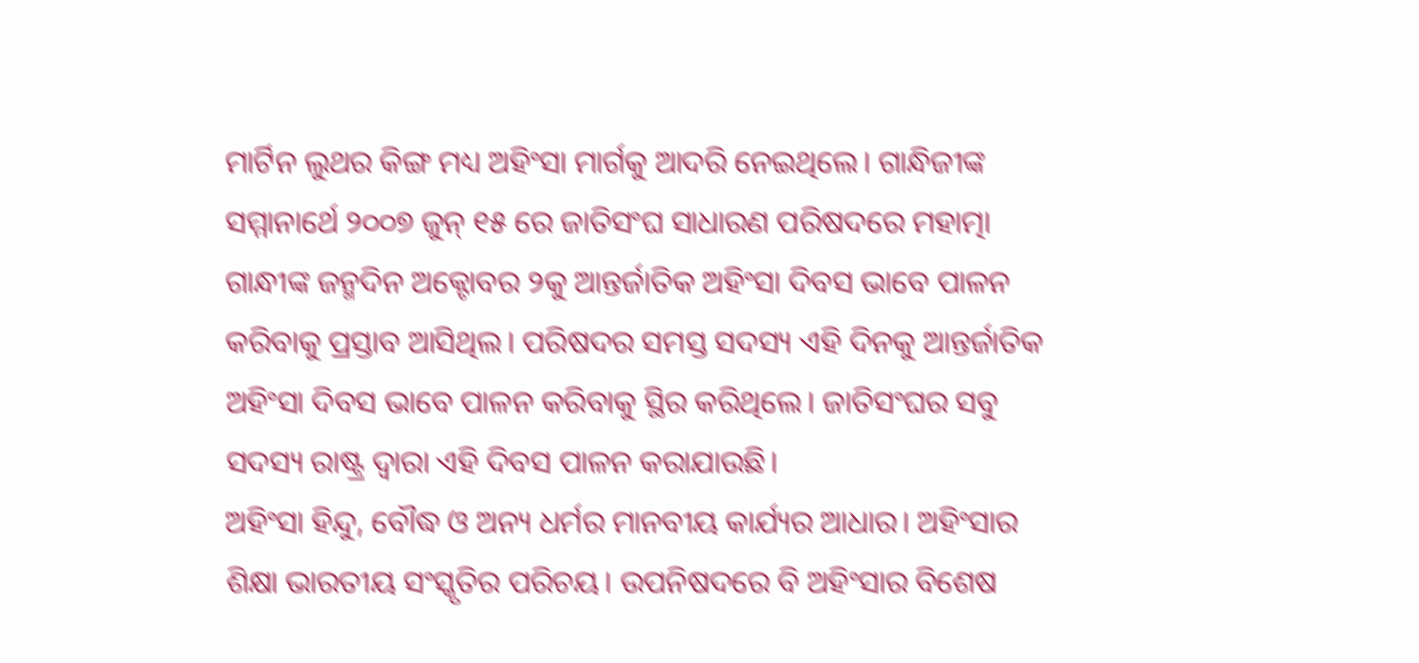ମାର୍ଟିନ ଲୁଥର କିଙ୍ଗ ମଧ୍ୟ ଅହିଂସା ମାର୍ଗକୁ ଆଦରି ନେଇଥିଲେ। ଗାନ୍ଧିଜୀଙ୍କ ସମ୍ମାନାର୍ଥେ ୨୦୦୭ ଜୁନ୍‌ ୧୫ ରେ ଜାତିସଂଘ ସାଧାରଣ ପରିଷଦରେ ମହାତ୍ମା ଗାନ୍ଧୀଙ୍କ ଜନ୍ମଦିନ ଅକ୍ଟୋବର ୨କୁ ଆନ୍ତର୍ଜାତିକ ଅହିଂସା ଦିବସ ଭାବେ ପାଳନ କରିବାକୁ ପ୍ରସ୍ତାବ ଆସିଥିଲ। ପରିଷଦର ସମସ୍ତ ସଦସ୍ୟ ଏହି ଦିନକୁ ଆନ୍ତର୍ଜାତିକ ଅହିଂସା ଦିବସ ଭାବେ ପାଳନ କରିବାକୁ ସ୍ଥିର କରିଥିଲେ। ଜାତିସଂଘର ସବୁ ସଦସ୍ୟ ରାଷ୍ଟ୍ର ଦ୍ୱାରା ଏହି ଦିବସ ପାଳନ କରାଯାଉଛି।
ଅହିଂସା ହିନ୍ଦୁ, ବୌଦ୍ଧ ଓ ଅନ୍ୟ ଧର୍ମର ମାନବୀୟ କାର୍ଯ୍ୟର ଆଧାର। ଅହିଂସାର ଶିକ୍ଷା ଭାରତୀୟ ସଂସ୍କୃତିର ପରିଚୟ। ଉପନିଷଦରେ ବି ଅହିଂସାର ବିଶେଷ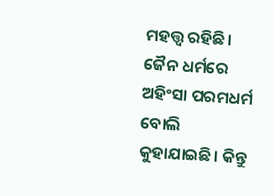ମହତ୍ତ୍ୱ ରହିଛି। ଜୈନ ଧର୍ମରେ ଅହିଂସା ପରମଧର୍ମ ବୋଲି କୁହାଯାଇଛି। କିନ୍ତୁ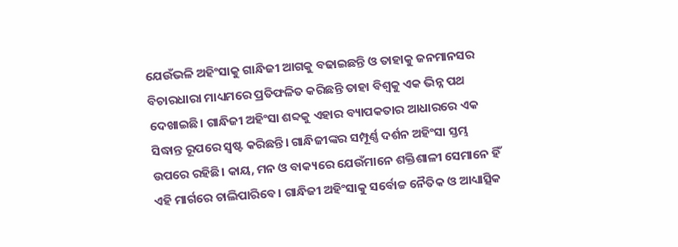ଯେଉଁଭଳି ଅହିଂସାକୁ ଗାନ୍ଧିଜୀ ଆଗକୁ ବଢାଇଛନ୍ତି ଓ ତାହାକୁ ଜନମାନସର ବିଚାରଧାରା ମାଧ୍ୟମରେ ପ୍ରତିଫଳିତ କରିଛନ୍ତି ତାହା ବିଶ୍ୱକୁ ଏକ ଭିନ୍ନ ପଥ ଦେଖାଇଛି। ଗାନ୍ଧିଜୀ ଅହିଂସା ଶବ୍ଦକୁ ଏହାର ବ୍ୟାପକତାର ଆଧାରରେ ଏକ ସିଦ୍ଧାନ୍ତ ରୂପରେ ସ୍ବଷ୍ଟ କରିଛନ୍ତି। ଗାନ୍ଧିଜୀଙ୍କର ସମ୍ପୂର୍ଣ୍ଣ ଦର୍ଶନ ଅହିଂସା ସ୍ତମ୍ଭ ଉପରେ ରହିଛି। କାୟ, ମନ ଓ ବାକ୍ୟରେ ଯେଉଁମାନେ ଶକ୍ତିଶାଳୀ ସେମାନେ ହିଁ ଏହି ମାର୍ଗରେ ଚାଲିପାରିବେ। ଗାନ୍ଧିଜୀ ଅହିଂସାକୁ ସର୍ବୋଚ୍ଚ ନୈତିକ ଓ ଆଧ୍ୟାତ୍ସିକ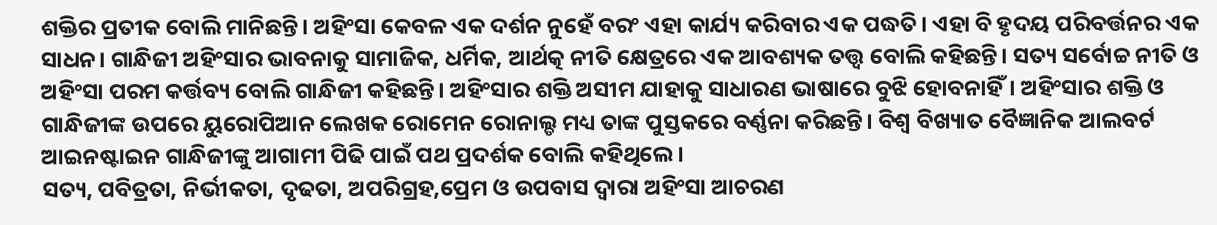ଶକ୍ତିର ପ୍ରତୀକ ବୋଲି ମାନିଛନ୍ତି। ଅହିଂସା କେବଳ ଏକ ଦର୍ଶନ ନୁହେଁ ବରଂ ଏହା କାର୍ଯ୍ୟ କରିବାର ଏକ ପଦ୍ଧତି। ଏହା ବି ହୃଦୟ ପରିବର୍ତ୍ତନର ଏକ ସାଧନ। ଗାନ୍ଧିଜୀ ଅହିଂସାର ଭାବନାକୁ ସାମାଜିକ, ଧର୍ମିକ, ଆର୍ଥତ୍କ ନୀତି କ୍ଷେତ୍ରରେ ଏକ ଆବଶ୍ୟକ ତତ୍ତ୍ୱ ବୋଲି କହିଛନ୍ତି। ସତ୍ୟ ସର୍ବୋଚ୍ଚ ନୀତି ଓ ଅହିଂସା ପରମ କର୍ତ୍ତବ୍ୟ ବୋଲି ଗାନ୍ଧିଜୀ କହିଛନ୍ତି। ଅହିଂସାର ଶକ୍ତି ଅସୀମ ଯାହାକୁ ସାଧାରଣ ଭାଷାରେ ବୁଝି ହୋବନାହିଁ। ଅହିଂସାର ଶକ୍ତି ଓ ଗାନ୍ଧିଜୀଙ୍କ ଉପରେ ୟୁରୋପିଆନ ଲେଖକ ରୋମେନ ରୋନାଲ୍ଡ ମଧ୍ୟ ତାଙ୍କ ପୁସ୍ତକରେ ବର୍ଣ୍ଣନା କରିଛନ୍ତି। ବିଶ୍ୱ ବିଖ୍ୟାତ ବୈଜ୍ଞାନିକ ଆଲବର୍ଟ ଆଇନଷ୍ଟାଇନ ଗାନ୍ଧିଜୀଙ୍କୁ ଆଗାମୀ ପିଢି ପାଇଁ ପଥ ପ୍ରଦର୍ଶକ ବୋଲି କହିଥିଲେ।
ସତ୍ୟ, ପବିତ୍ରତା, ନିର୍ଭୀକତା, ଦୃଢତା, ଅପରିଗ୍ରହ,ପ୍ରେମ ଓ ଉପବାସ ଦ୍ୱାରା ଅହିଂସା ଆଚରଣ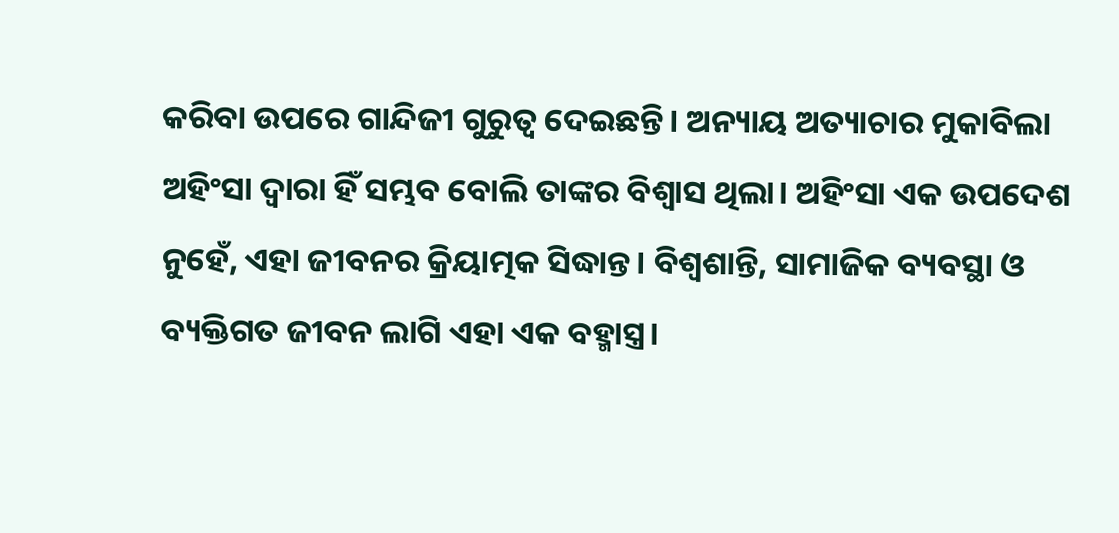କରିବା ଉପରେ ଗାନ୍ଦିଜୀ ଗୁରୁତ୍ୱ ଦେଇଛନ୍ତି। ଅନ୍ୟାୟ ଅତ୍ୟାଚାର ମୁକାବିଲା ଅହିଂସା ଦ୍ୱାରା ହିଁ ସମ୍ଭବ ବୋଲି ତାଙ୍କର ବିଶ୍ୱାସ ଥିଲା। ଅହିଂସା ଏକ ଉପଦେଶ ନୁହେଁ, ଏହା ଜୀବନର କ୍ରିୟାତ୍ମକ ସିଦ୍ଧାନ୍ତ। ବିଶ୍ୱଶାନ୍ତି, ସାମାଜିକ ବ୍ୟବସ୍ଥା ଓ ବ୍ୟକ୍ତିଗତ ଜୀବନ ଲାଗି ଏହା ଏକ ବହ୍ମାସ୍ତ୍ର।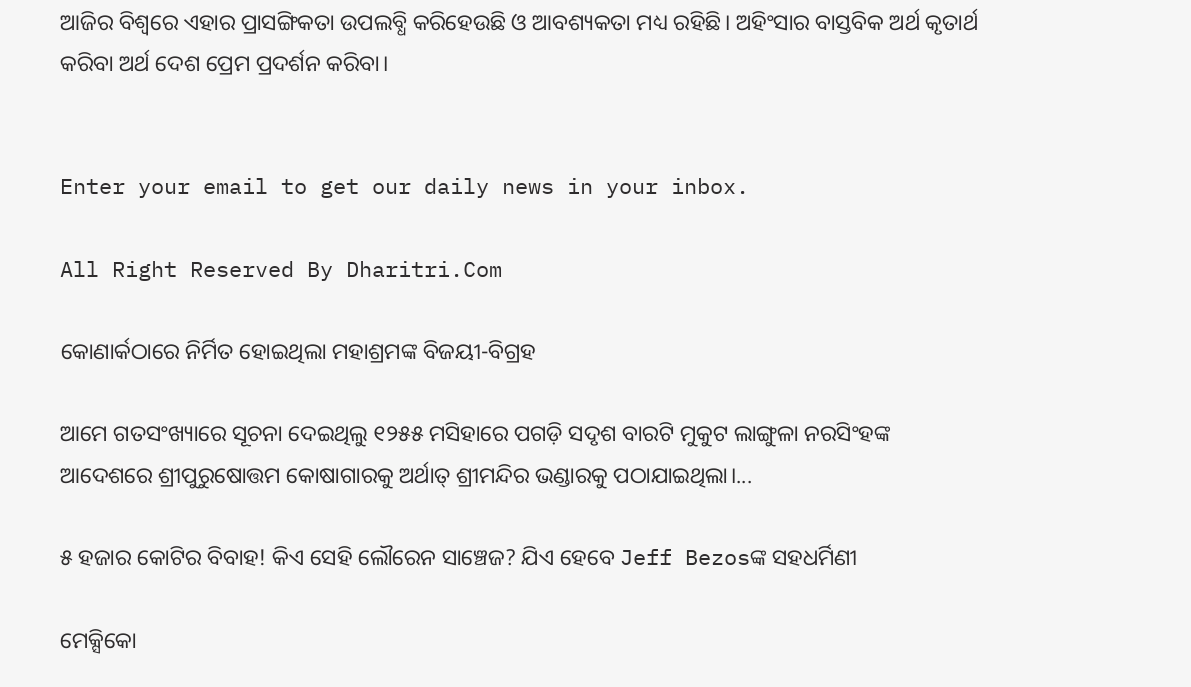ଆଜିର ବିଶ୍ୱରେ ଏହାର ପ୍ରାସଙ୍ଗିକତା ଉପଲବ୍ଧି କରିହେଉଛି ଓ ଆବଶ୍ୟକତା ମଧ୍ୟ ରହିଛି। ଅହିଂସାର ବାସ୍ତବିକ ଅର୍ଥ କୃତାର୍ଥ କରିବା ଅର୍ଥ ଦେଶ ପ୍ରେମ ପ୍ରଦର୍ଶନ କରିବା।


Enter your email to get our daily news in your inbox.

All Right Reserved By Dharitri.Com

କୋଣାର୍କଠାରେ ନିର୍ମିତ ହୋଇଥିଲା ମହାଶ୍ରମଙ୍କ ବିଜୟୀ-ବିଗ୍ରହ

ଆମେ ଗତସଂଖ୍ୟାରେ ସୂଚନା ଦେଇଥିଲୁ ୧୨୫୫ ମସିହାରେ ପଗଡ଼ି ସଦୃଶ ବାରଟି ମୁକୁଟ ଲାଙ୍ଗୁଳା ନରସିଂହଙ୍କ ଆଦେଶରେ ଶ୍ରୀପୁରୁଷୋତ୍ତମ କୋଷାଗାରକୁ ଅର୍ଥାତ୍‌ ଶ୍ରୀମନ୍ଦିର ଭଣ୍ଡାରକୁ ପଠାଯାଇଥିଲା।...

୫ ହଜାର କୋଟିର ବିବାହ! କିଏ ସେହି ଲୌରେନ ସାଞ୍ଚେଜ? ଯିଏ ହେବେ Jeff Bezosଙ୍କ ସହଧର୍ମିଣୀ

ମେକ୍ସିକୋ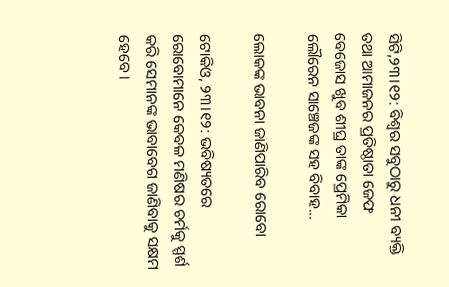ସିଟି,୨୩।୧୨: ବିଶ୍ୱର ସବୁଠାରୁ ଧନୀ ବ୍ୟକ୍ତି ତଥା ଆମାଜନର ପ୍ରତିଷ୍ଠାତା ଜେଫ ବେଜୋସ ଖୁବ ଶୀଘ୍ର ତାଙ୍କ ପ୍ରେମିକା ଲୌରେନ ସାଞ୍ଚେଜଙ୍କ ସହ ବିବାହ...

ଲୋକଙ୍କ ଭାବନା ଜାଣିପାରିବ ରୋବୋ

ଟୋକିଓ, ୨୩।୧୨: ଭବିଷ୍ୟତରେ ରୋବୋମାନେ କେବଳ ମଣିଷର ଚର୍ମକୁ ସ୍ପର୍ଶ କରି ସେମାନଙ୍କ ଭାବାବେଗ ଜାଣିବାକୁ ସକ୍ଷମ ହେବେ।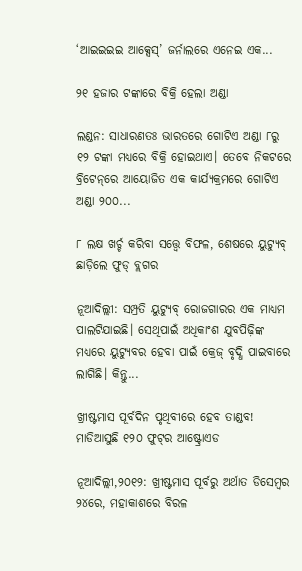‘ଆଇଇଇଇ ଆକ୍ସେସ୍‌’ ଜର୍ନାଲରେ ଏନେଇ ଏକ...

୨୧ ହଜାର ଟଙ୍କାରେ ବିକ୍ରି ହେଲା ଅଣ୍ଡା

ଲଣ୍ଡନ: ସାଧାରଣତଃ ଭାରତରେ ଗୋଟିଏ ଅଣ୍ଡା ୮ରୁ ୧୨ ଟଙ୍କା ମଧ୍ୟରେ ବିକ୍ରି ହୋଇଥାଏ। ତେବେ ନିକଟରେ ବ୍ରିଟେନ୍‌ରେ ଆୟୋଜିତ ଏକ କାର୍ଯ୍ୟକ୍ରମରେ ଗୋଟିଏ ଅଣ୍ଡା ୨୦୦...

୮ ଲକ୍ଷ ଖର୍ଚ୍ଚ କରିବା ସତ୍ତ୍ୱେ ବିଫଳ, ଶେଷରେ ୟୁଟ୍ୟୁବ୍‌ ଛାଡ଼ିଲେ ଫୁଡ୍‌ ବ୍ଲଗର

ନୂଆଦିଲ୍ଲୀ: ସମ୍ପ୍ରତି ୟୁଟ୍ୟୁବ୍‌ ରୋଜଗାରର ଏକ ମାଧ୍ୟମ ପାଲଟିଯାଇଛି। ସେଥିପାଇଁ ଅଧିକାଂଶ ଯୁବପିଢ଼ିଙ୍କ ମଧ୍ୟରେ ୟୁଟ୍ୟୁବର ହେବା ପାଇଁ କ୍ରେଜ୍‌ ବୃଦ୍ଧି ପାଇବାରେ ଲାଗିଛି। କିନ୍ତୁ...

ଖ୍ରୀଷ୍ଟମାସ ପୂର୍ବଦିନ ପୃଥିବୀରେ ହେବ ତାଣ୍ଡବ! ମାଡିଆସୁଛି ୧୨୦ ଫୁଟ୍‌ର ଆଷ୍ଟ୍ରୋଏଡ

ନୂଆଦିଲ୍ଲୀ,୨୦୧୨: ଖ୍ରୀଷ୍ଟମାସ ପୂର୍ବରୁ ଅର୍ଥାତ ଡିସେମ୍ବର ୨୪ରେ, ମହାକାଶରେ ବିରଳ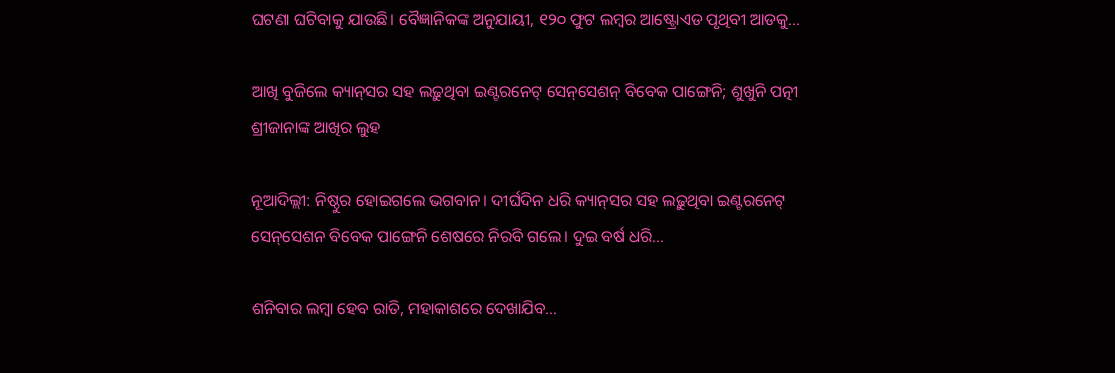ଘଟଣା ଘଟିବାକୁ ଯାଉଛି। ବୈଜ୍ଞାନିକଙ୍କ ଅନୁଯାୟୀ, ୧୨୦ ଫୁଟ ଲମ୍ବର ଆଷ୍ଟ୍ରୋଏଡ ପୃଥିବୀ ଆଡକୁ...

ଆଖି ବୁଜିଲେ କ୍ୟାନ୍‌ସର ସହ ଲଢ଼ୁଥିବା ଇଣ୍ଟରନେଟ୍‌ ସେନ୍‌ସେଶନ୍‌ ବିବେକ ପାଙ୍ଗେନି; ଶୁଖୁନି ପତ୍ନୀ ଶ୍ରୀଜାନାଙ୍କ ଆଖିର ଲୁହ

ନୂଆଦିଲ୍ଲୀ: ନିଷ୍ଠୁର ହୋଇଗଲେ ଭଗବାନ। ଦୀର୍ଘଦିନ ଧରି କ୍ୟାନ୍‌ସର ସହ ଲଢ଼ୁଥିବା ଇଣ୍ଟରନେଟ୍‌ ସେନ୍‌ସେଶନ ବିବେକ ପାଙ୍ଗେନି ଶେଷରେ ନିରବି ଗଲେ। ଦୁଇ ବର୍ଷ ଧରି...

ଶନିବାର ଲମ୍ବା ହେବ ରାତି, ମହାକାଶରେ ଦେଖାଯିବ…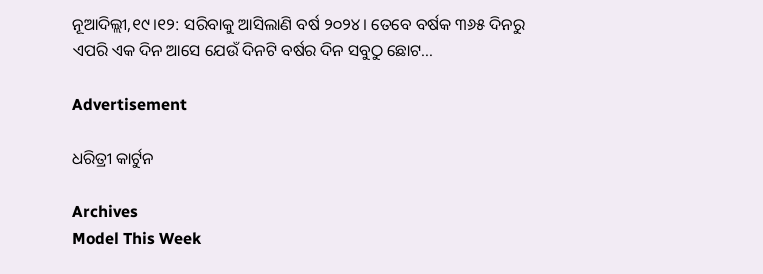ନୂଆଦିଲ୍ଲୀ,୧୯।୧୨: ସରିବାକୁ ଆସିଲାଣି ବର୍ଷ ୨୦୨୪। ତେବେ ବର୍ଷକ ୩୬୫ ଦିନରୁ ଏପରି ଏକ ଦିନ ଆସେ ଯେଉଁ ଦିନଟି ବର୍ଷର ଦିନ ସବୁଠୁ ଛୋଟ...

Advertisement

ଧରିତ୍ରୀ କାର୍ଟୁନ

Archives
Model This Week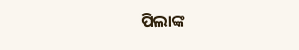ପିଲାଙ୍କ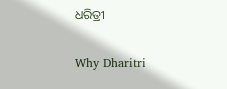ଧରିତ୍ରୀ

Why Dharitri